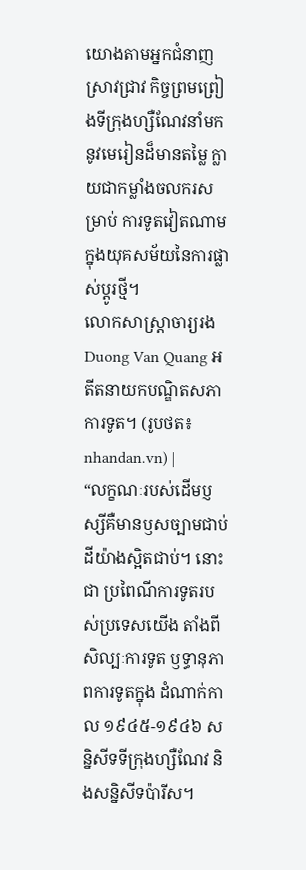យោងតាមអ្នកជំនាញស្រាវជ្រាវ កិច្ចព្រមព្រៀងទីក្រុងហ្សឺណែវនាំមកនូវមេរៀនដ៏មានតម្លៃ ក្លាយជាកម្លាំងចលករសម្រាប់ ការទូតវៀតណាមក្នុងយុគសម័យនៃការផ្លាស់ប្ដូរថ្មី។
លោកសាស្ត្រាចារ្យរង Duong Van Quang អតីតនាយកបណ្ឌិតសភាការទូត។ (រូបថត៖ nhandan.vn) |
“លក្ខណៈរបស់ដើមប្ញស្សីគឺមានឫសច្បាមជាប់ដីយ៉ាងស្អិតជាប់។ នោះជា ប្រពៃណីការទូតរបស់ប្រទេសយើង តាំងពីសិល្បៈការទូត ឫទ្ធានុភាពការទូតក្នុង ដំណាក់កាល ១៩៤៥-១៩៤៦ សន្និសីទទីក្រុងហ្សឺណែវ និងសន្និសីទប៉ារីស។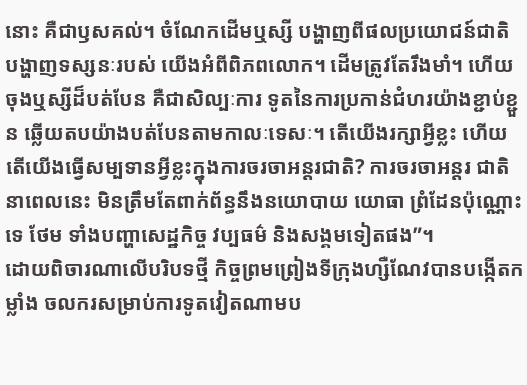នោះ គឺជាឫសគល់។ ចំណែកដើមឬស្សី បង្ហាញពីផលប្រយោជន៍ជាតិ បង្ហាញទស្សនៈរបស់ យើងអំពីពិភពលោក។ ដើមត្រូវតែរឹងមាំ។ ហើយចុងឬស្សីដ៏បត់បែន គឺជាសិល្បៈការ ទូតនៃការប្រកាន់ជំហរយ៉ាងខ្ជាប់ខ្ជួន ឆ្លើយតបយ៉ាងបត់បែនតាមកាលៈទេសៈ។ តើយើងរក្សាអ្វីខ្លះ ហើយតើយើងធ្វើសម្បទានអ្វីខ្លះក្នុងការចរចាអន្តរជាតិ? ការចរចាអន្តរ ជាតិនាពេលនេះ មិនត្រឹមតែពាក់ព័ន្ធនឹងនយោបាយ យោធា ព្រំដែនប៉ុណ្ណោះទេ ថែម ទាំងបញ្ហាសេដ្ឋកិច្ច វប្បធម៌ និងសង្គមទៀតផង”។
ដោយពិចារណាលើបរិបទថ្មី កិច្ចព្រមព្រៀងទីក្រុងហ្សឺណែវបានបង្កើតកម្លាំង ចលករសម្រាប់ការទូតវៀតណាមប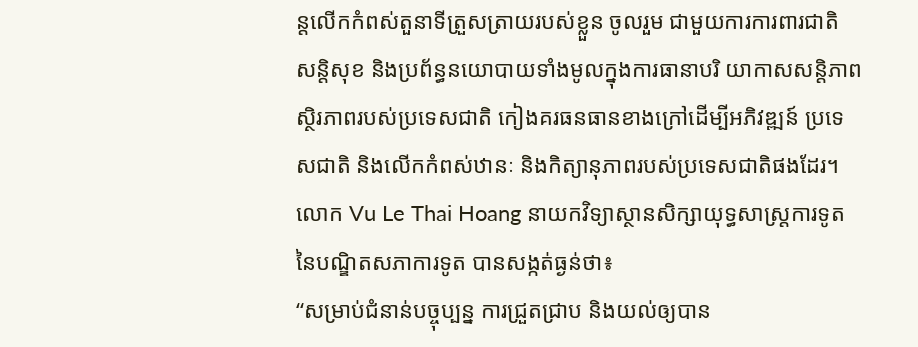ន្តលើកកំពស់តួនាទីត្រួសត្រាយរបស់ខ្លួន ចូលរួម ជាមួយការការពារជាតិ សន្តិសុខ និងប្រព័ន្ធនយោបាយទាំងមូលក្នុងការធានាបរិ យាកាសសន្តិភាព ស្ថិរភាពរបស់ប្រទេសជាតិ កៀងគរធនធានខាងក្រៅដើម្បីអភិវឌ្ឍន៍ ប្រទេសជាតិ និងលើកកំពស់ឋានៈ និងកិត្យានុភាពរបស់ប្រទេសជាតិផងដែរ។ លោក Vu Le Thai Hoang នាយកវិទ្យាស្ថានសិក្សាយុទ្ធសាស្ត្រការទូត នៃបណ្ឌិតសភាការទូត បានសង្កត់ធ្ងន់ថា៖
“សម្រាប់ជំនាន់បច្ចុប្បន្ន ការជ្រួតជ្រាប និងយល់ឲ្យបាន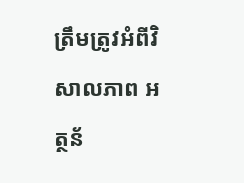ត្រឹមត្រូវអំពីវិសាលភាព អត្ថន័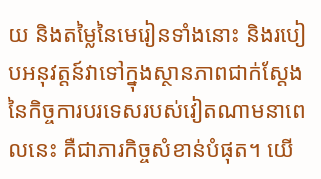យ និងតម្លៃនៃមេរៀនទាំងនោះ និងរបៀបអនុវត្តន៍វាទៅក្នុងស្ថានភាពជាក់ស្ដែង នៃកិច្ចការបរទេសរបស់វៀតណាមនាពេលនេះ គឺជាភារកិច្ចសំខាន់បំផុត។ យើ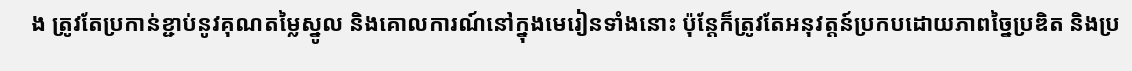ង ត្រូវតែប្រកាន់ខ្ជាប់នូវគុណតម្លៃស្នូល និងគោលការណ៍នៅក្នុងមេរៀនទាំងនោះ ប៉ុន្តែក៏ត្រូវតែអនុវត្តន៍ប្រកបដោយភាពច្នៃប្រឌិត និងប្រ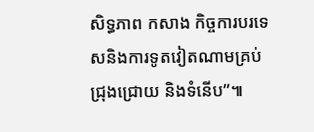សិទ្ធភាព កសាង កិច្ចការបរទេសនិងការទូតវៀតណាមគ្រប់ជ្រុងជ្រោយ និងទំនើប”៕